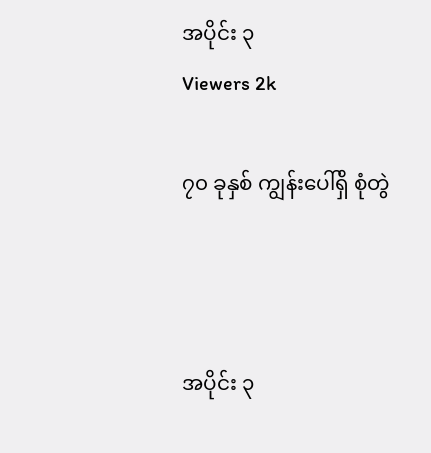အပိုင်း ၃
Viewers 2k

၇၀ ခုနှစ် ကျွန်းပေါ်ရှိ စုံတွဲ



အပိုင်း ၃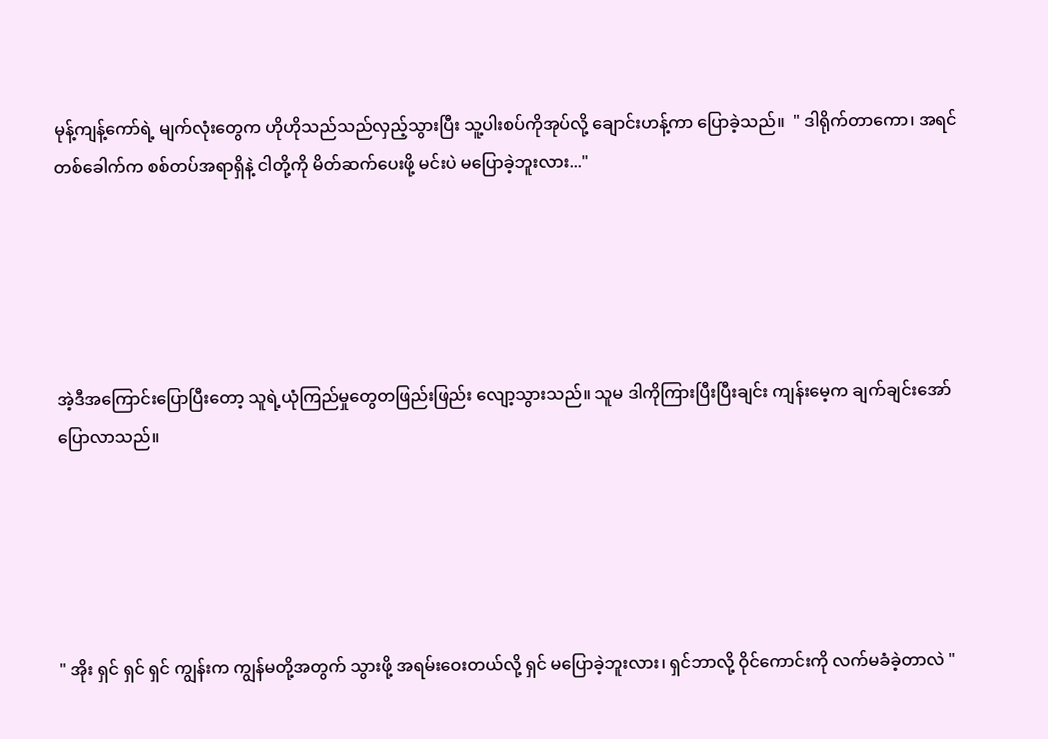မုန့်ကျန့်ကော်ရဲ့ မျက်လုံးတွေက ဟိုဟိုသည်သည်လှည့်သွားပြီး သူ့ပါးစပ်ကိုအုပ်လို့ ချောင်းဟန့်ကာ ပြောခဲ့သည်။  " ဒါရိုက်တာကော၊ အရင်တစ်‌ခေါက်က စစ်တပ်အရာရှိနဲ့ ငါတို့ကို မိတ်ဆက်ပေးဖို့ မင်းပဲ မပြောခဲ့ဘူးလား..."





အဲ့ဒီအကြောင်းပြောပြီးတော့ သူရဲ့ယုံကြည်မှုတွေတဖြည်းဖြည်း လျော့သွားသည်။ သူမ ဒါကိုကြားပြီးပြီးချင်း ကျန်းမေ့က ချက်ချင်းအော်ပြောလာသည်။





" အိုး ရှင် ရှင် ရှင် ကျွန်းက ကျွန်မတို့အတွက် သွားဖို့ အရမ်းဝေးတယ်လို့ ရှင် မပြောခဲ့ဘူးလား၊ ရှင်ဘာလို့ ဝိုင်ကောင်းကို လက်မခံခဲ့တာလဲ "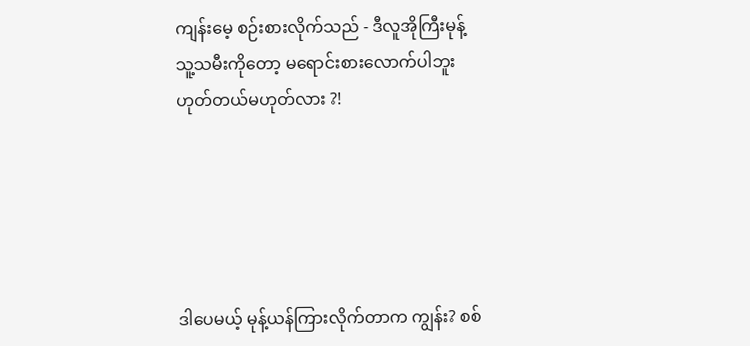ကျန်းမေ့ စဉ်းစားလိုက်သည် - ဒီလူအိုကြီးမုန့် သူ့သမီးကိုတော့ မရောင်းစားလောက်ပါဘူး ဟုတ်တယ်မဟုတ်လား ?!





ဒါပေမယ့် မုန့်ယန်ကြားလိုက်တာက ‌ကျွန်း? စစ်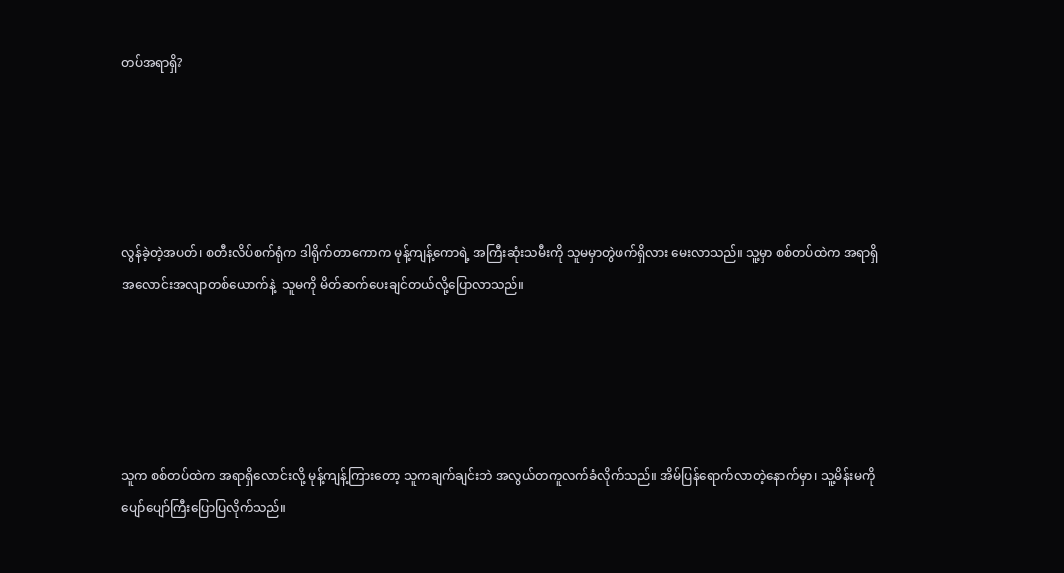တပ်အရာရှိ?





လွန်ခဲ့တဲ့အပတ်၊ စတီးလိပ်စက်ရုံက ဒါရိုက်တာကောက မုန့်ကျန့်ကောရဲ့ အကြီးဆုံးသမီးကို သူမမှာတွဲဖက်ရှိလား မေးလာသည်။ သူ့မှာ စစ်တပ်ထဲက အရာရှိအ‌လောင်းအလျာတစ်ယောက်နဲ့  သူမကို မိတ်ဆက်ပေးချင်တယ်လို့ပြောလာသည်။





သူက စစ်တပ်ထဲက အရာရှိလောင်းလို့ မုန့်ကျန့်ကြားတော့ သူကချက်ချင်းဘဲ အလွယ်တကူလက်ခံလိုက်သည်။ အိမ်ပြန်ရောက်လာတဲ့နောက်မှာ၊ သူ့မိန်းမကို ပျော်ပျော်ကြီးပြောပြလိုက်သည်။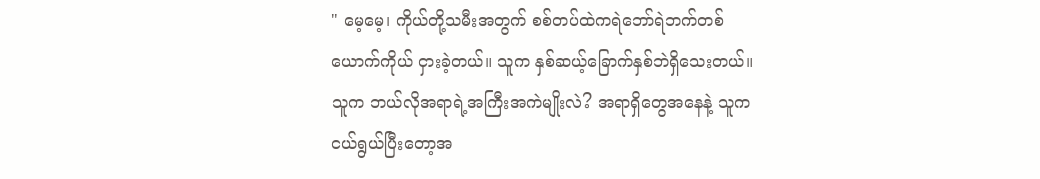" မေ့မေ့၊ ကိုယ်တို့သမီးအတွက် စစ်တပ်ထဲကရဲဘော်ရဲဘက်တစ်ယောက်ကိုယ် ငှားခဲ့တယ်။ သူက နှစ်ဆယ့်ခြောက်နှစ်ဘဲရှိသေးတယ်။ သူက ဘယ်လိုအရာရဲ့အကြီးအကဲမျိုးလဲ? အရာရှိတွေအနေနဲ့ သူကငယ်ရွယ်ပြီးတော့အ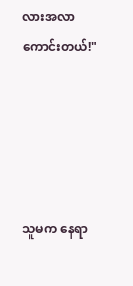လားအလာ‌ ကောင်းတယ်!"





သူမက နေ‌ရာ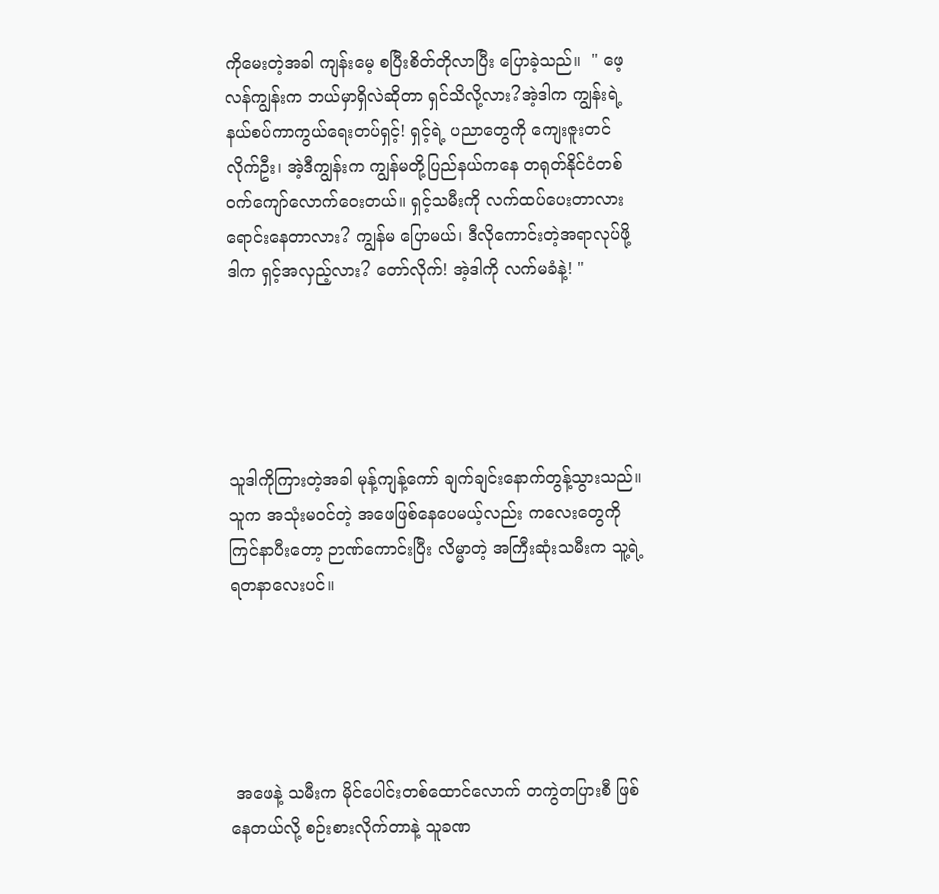ကိုမေးတဲ့အခါ ကျန်းမေ့ စပြီးစိတ်တိုလာပြီး ပြောခဲ့သည်။  " ဖေ့လန်ကျွန်းက ဘယ်မှာရှိလဲဆိုတာ ရှင်သိလို့လား?အဲ့ဒါက ကျွန်းရဲ့ နယ်စပ်ကာကွယ်ရေးတပ်ရှင့်! ရှင့်ရဲ့ ပညာတွေကို ကျေးဇူးတင်လိုက်ဦး၊ အဲ့ဒီကျွန်းက ကျွန်မတို့ပြည်နယ်ကနေ တရုတ်နိုင်ငံတစ်ဝက်ကျော်လောက်ဝေးတယ်။ ရှင့်သမီးကို လက်ထပ်ပေးတာလား ရောင်းနေတာလား? ကျွန်မ ပြောမယ်၊ ဒီလိုကောင်းတဲ့အရာလုပ်ဖို့ ဒါက ရှင့်အလှည့်လား? တော်လိုက်! အဲ့ဒါကို လက်မခံနဲ့! "





သူဒါကိုကြားတဲ့အခါ မုန့်ကျန့်ကော် ချက်ချင်းနောက်တွန့်သွားသည်။ သူက အသုံးမဝင်တဲ့ အဖေဖြစ်နေပေမယ့်လည်း ကလေးတွေကို ကြင်နာပီးတော့ ဉာဏ်ကောင်းပြီး လိမ္မာတဲ့ အကြီးဆုံးသမီးက သူ့ရဲ့ရတနာလေးပင်။





 အဖေနဲ့ သမီးက မိုင်ပေါင်းတစ်ထောင်လောက် တကွဲတပြားစီ ဖြစ်နေတယ်လို့ စဉ်းစားလိုက်တာနဲ့ သူခဏ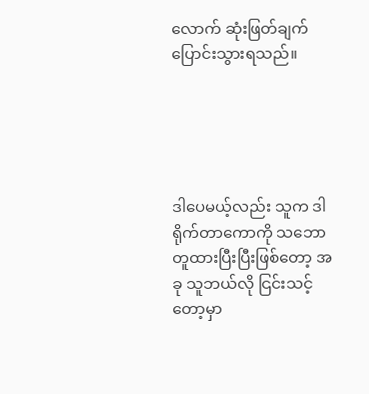လောက် ဆုံးဖြတ်ချက် ပြောင်းသွားရသည်။





ဒါပေမယ့်လည်း သူက ဒါရိုက်တာကောကို သဘောတူထားပြီးပြီးဖြစ်တော့ အခု သူဘယ်လို ငြင်းသင့်တော့မှာ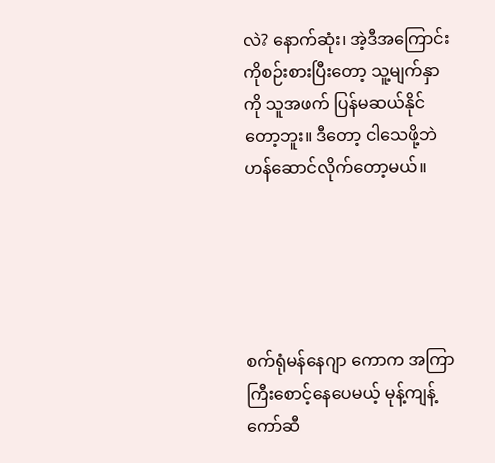လဲ? နောက်ဆုံး၊ အဲ့ဒီအကြောင်းကိုစဉ်းစားပြီးတော့ သူ့မျက်နှာကို သူအဖက် ပြန်မဆယ်နိုင်တော့ဘူး။ ဒီတော့ ငါသေဖို့ဘဲ ဟန်ဆောင်လိုက်တော့မယ်။





စက်ရုံမန်နေဂျာ ကောက အကြာကြီးစောင့်နေပေမယ့် မုန့်ကျန့်ကော်ဆီ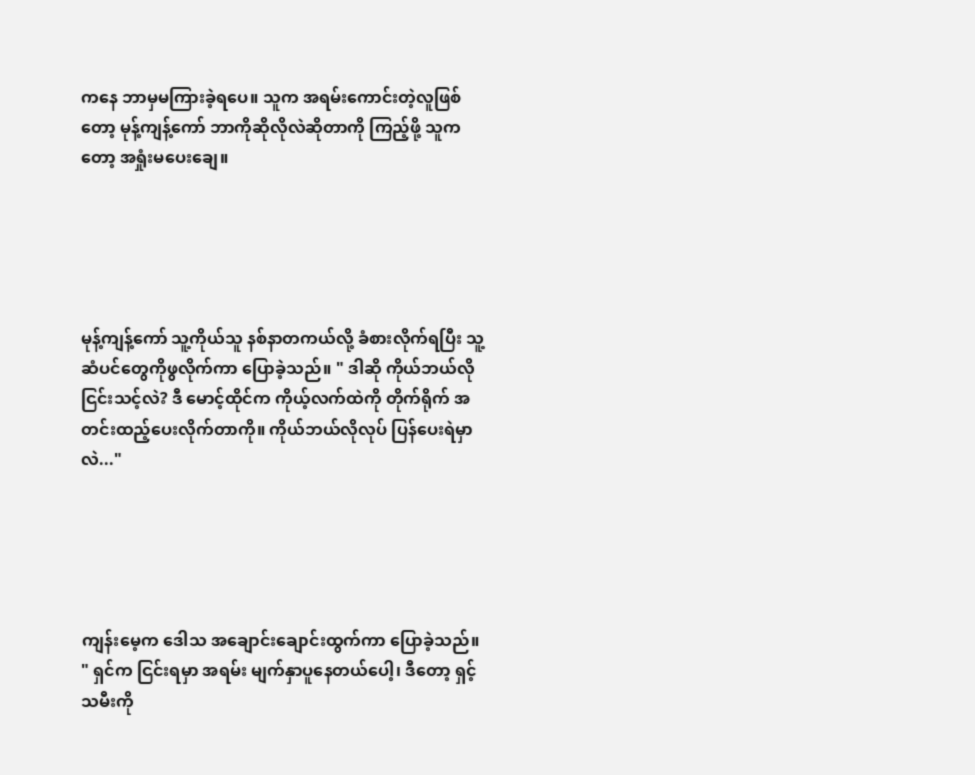ကနေ ဘာမှမကြားခဲ့ရပေ။ သူက အရမ်းကောင်းတဲ့လူဖြစ်တော့ မုန့်ကျန့်ကော် ဘာကိုဆိုလိုလဲဆိုတာကို ကြည့်ဖို့ သူကတော့ အရှုံးမပေးချေ။





မုန့်ကျန့်ကော် သူ့ကိုယ်သူ နစ်နာတကယ်လို့ ခံစားလိုက်ရပြီး သူ့  ဆံပင်တွေကိုဖွလိုက်ကာ ပြောခဲ့သည်။ " ဒါဆို ကိုယ်ဘယ်လိုငြင်းသင့်လဲ? ဒီ မောင့်ထိုင်က ကိုယ့်လက်ထဲကို တိုက်ရိုက် အတင်းထည့်ပေးလိုက်တာကို။ ကိုယ်ဘယ်လိုလုပ် ပြန်ပေးရဲမှာလဲ..."





ကျန်းမေ့က ဒေါသ အချောင်း‌ချောင်းထွက်ကာ ပြောခဲ့သည်။ " ရှင်က ငြင်းရမှာ အရမ်း မျက်နှာပူနေတယ်ပေါ့၊ ဒီတော့ ရှင့်သမီးကို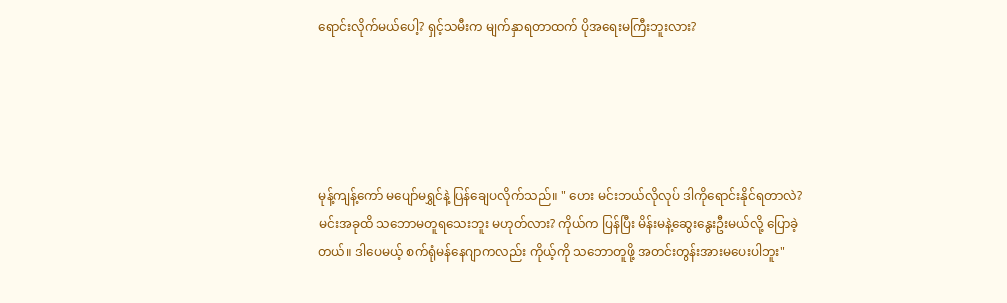ရောင်းလိုက်မယ်ပေါ့? ရှင့်သမီးက မျက်နှာရတာထက် ပိုအရေးမကြီးဘူးလား?





မုန့်ကျန့်ကော် မပျော်မရွှင်နဲ့ ပြန်ချေပလိုက်သည်။ " ဟေး မင်းဘယ်လိုလုပ် ဒါကိုရောင်းနိုင်ရတာလဲ? မင်းအခုထိ သဘောမတူရသေးဘူး မဟုတ်လား? ကိုယ်က ပြန်ပြီး မိန်းမနဲ့ဆွေးနွေးဦးမယ်လို့ ပြောခဲ့တယ်။ ဒါပေမယ့် စက်ရုံမန်နေဂျာကလည်း ကိုယ့်ကို သဘောတူဖို့ အတင်းတွန်းအားမပေးပါဘူး"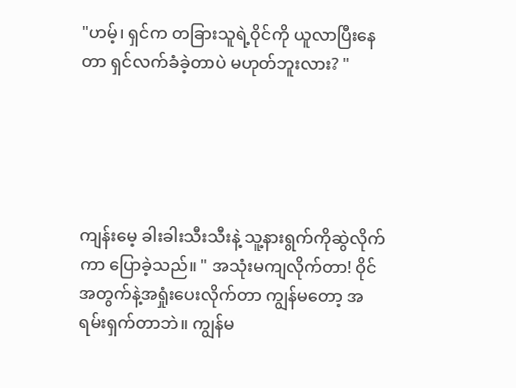"ဟမ့်၊ ရှင်က တခြားသူရဲ့ဝိုင်ကို ယူလာပြီးနေတာ ရှင်လက်ခံခဲ့တာပဲ မဟုတ်ဘူးလား? "





ကျန်းမေ့ ခါးခါးသီးသီးနဲ့ သူ့နားရွက်ကိုဆွဲလိုက်ကာ ပြောခဲ့သည်။ " အသုံးမကျလိုက်တာ! ဝိုင်အတွက်နဲ့အရှုံးပေးလိုက်တာ ကျွန်မတော့ အရမ်းရှက်တာဘဲ။ ကျွန်မ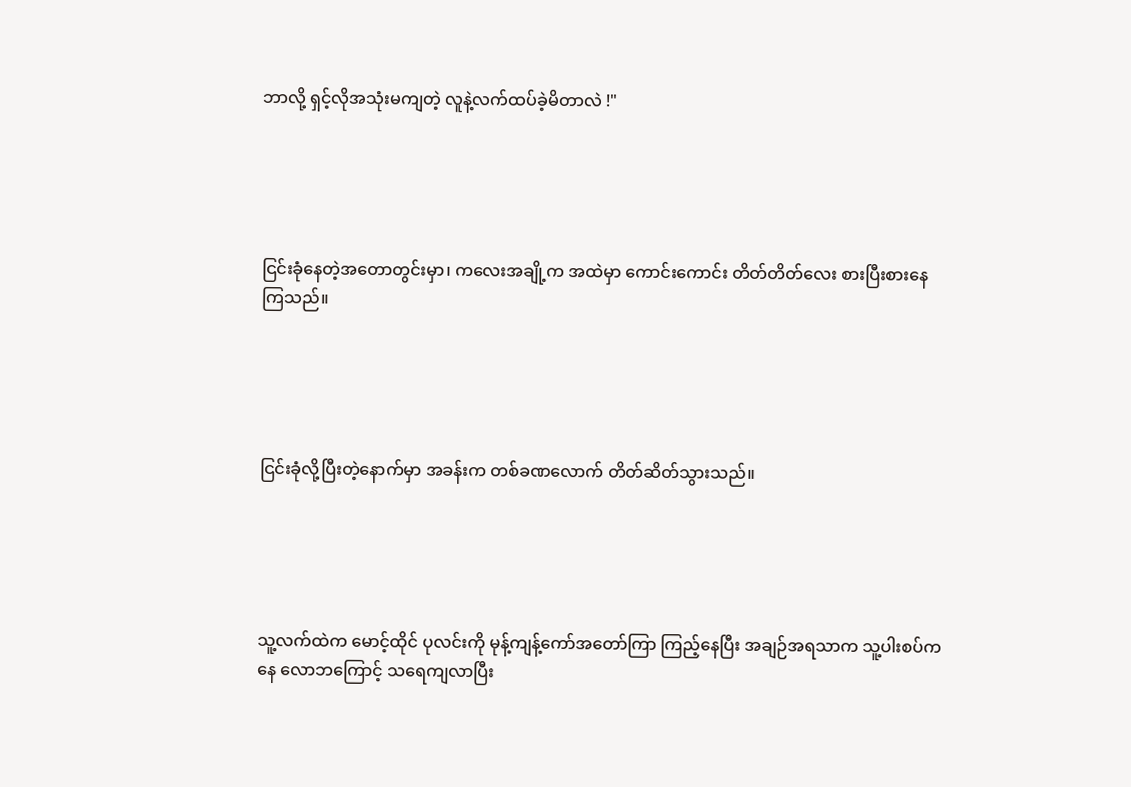ဘာလို့ ရှင့်လိုအသုံးမကျတဲ့ လူနဲ့လက်ထပ်ခဲ့မိတာလဲ !"





ငြင်းခုံနေတဲ့အတောတွင်းမှာ၊ ကလေးအချို့က အထဲမှာ ကောင်းကောင်း တိတ်တိတ်‌လေး စားပြီးစားနေကြသည်။





ငြင်းခုံလို့ပြီးတဲ့နောက်မှာ အခန်းက တစ်ခဏလောက် တိတ်ဆိတ်သွားသည်။





သူ့လက်ထဲက မောင့်ထိုင် ပုလင်းကို မုန့်ကျန့်ကော်အတော်ကြာ ကြည့်နေပြီး အချဉ်အရသာက သူ့ပါးစပ်ကနေ လောဘကြောင့် သရေကျလာပြီး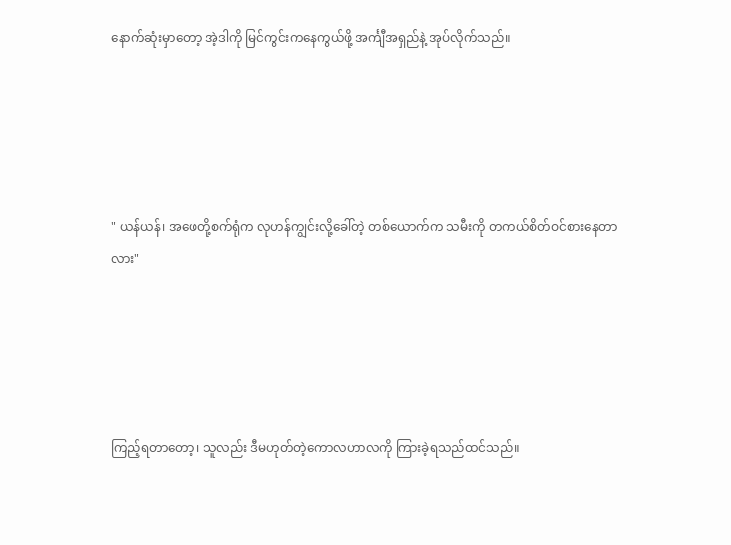နောက်ဆုံးမှာတော့ အဲ့ဒါကို မြင်ကွင်းကနေကွယ်ဖို့ အင်္ကျီအရှည်နဲ့ အုပ်လိုက်သည်။





" ယန်ယန်၊ အဖေတို့စက်ရုံက လုဟန်ကျွင်းလို့ခေါ်တဲ့ တစ်‌ယောက်က သမီးကို တကယ်စိတ်ဝင်စားနေတာလား"





ကြည့်ရတာတော့၊ သူလည်း ဒီမဟုတ်တဲ့ကောလဟာလကို ကြားခဲ့ရသည်ထင်သည်။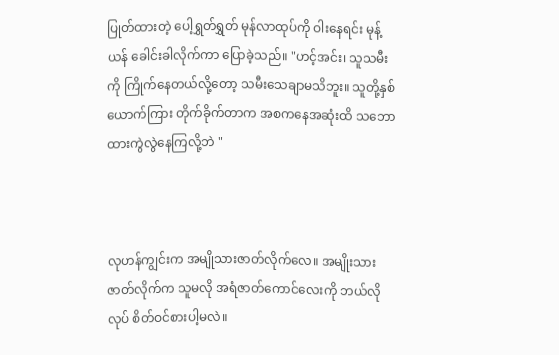ပြုတ်ထားတဲ့ ပေါ့ရွှတ်ရွှတ် မုန်လာထုပ်ကို ဝါးနေရင်း မုန့်ယန် ခေါင်းခါလိုက်ကာ ပြောခဲ့သည်။ "ဟင့်အင်း၊ သူသမီးကို ကြိုက်နေတယ်လို့တော့ သမီးသေချာမသိဘူး။ သူတို့နှစ်ယောက်ကြား တိုက်ခိုက်တာက အစကနေအဆုံးထိ သဘောထားကွဲလွဲနေကြလို့ဘဲ "



လုဟန်ကျွင်းက အမျိုသားဇာတ်လိုက်လေ။ အမျိုးသားဇာတ်လိုက်က သူမလို အရံဇာတ်ကောင်လေးကို ဘယ်လိုလုပ် စိတ်ဝင်စားပါ့မလဲ။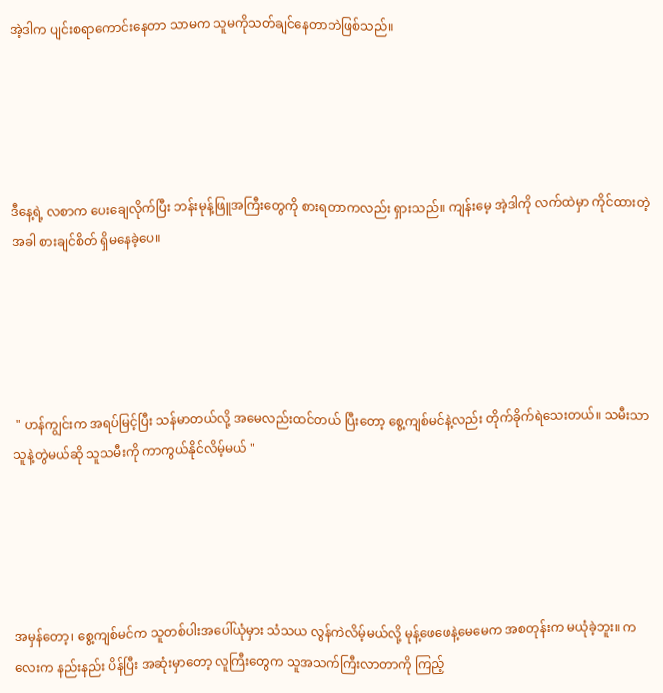အဲ့ဒါက ပျင်းစရာကောင်းနေတာ သာမက သူမကိုသတ်ချင်နေတာဘဲဖြစ်သည်။





ဒီနေ့ရဲ့ လစာက ပေးချေလိုက်ပြီး ဘန်းမုန့်ဖြူအကြီး‌တွေကို စားရတာကလည်း ရှားသည်။ ကျန်းမေ့ အဲ့ဒါကို လက်ထဲမှာ ကိုင်ထားတဲ့အခါ စားချင်စိတ် ရှိမနေခဲ့ပေ။





 " ဟန်ကျွင်းက အရပ်မြင့်ပြီး သန်မာတယ်လို့ အမေလည်းထင်တယ် ပြီးတော့ စွေ့ကျစ်မင်နဲ့လည်း တိုက်ခိုက်ရဲသေးတယ်။ သမီးသာ သူနဲ့တွဲမယ်‌ဆို သူသမီးကို ကာကွယ်နိုင်လိမ့်မယ် "





အမှန်တော့၊ စွေ့ကျစ်မင်က သူတစ်ပါးအပေါ်ယုံမှား သံသယ လွန်ကဲလိမ့်မယ်လို့ မုန့်ဖေဖေနဲ့မေမေက အစတုန်းက မယုံခဲ့ဘူး။ ကလေးက နည်းနည်း ပိန်ပြီး အဆုံးမှာတော့ လူကြီးတွေက သူအသက်ကြီးလာတာကို ကြည့်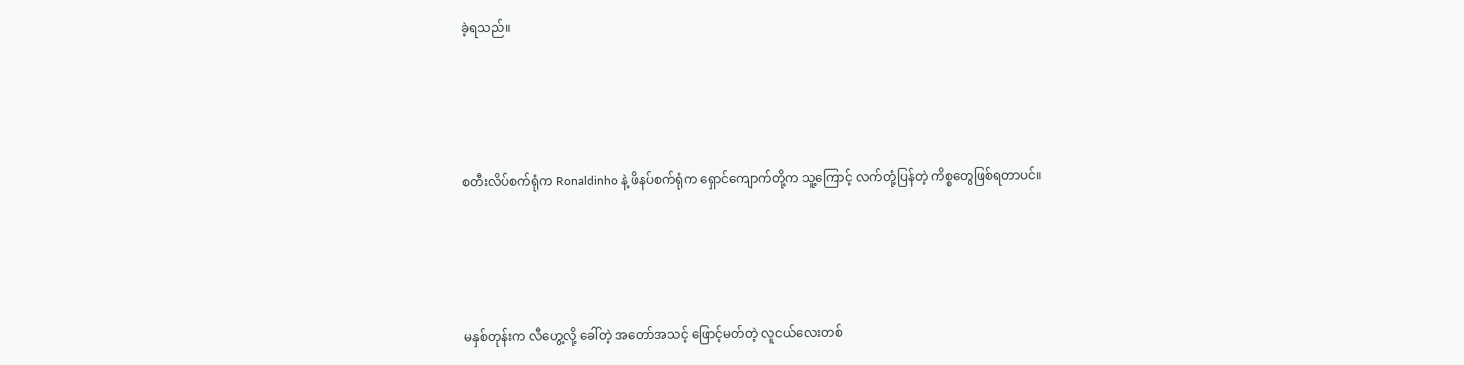ခဲ့ရသည်။





စတီးလိပ်စက်ရုံက Ronaldinho နဲ့ ဖိနပ်စက်ရုံက ရှောင်ကျောက်တို့က သူ့ကြောင့် လက်တုံ့ပြန်တဲ့ ကိစ္စတွေဖြစ်ရတာပင်။





မနှစ်တုန်းက လီဟွေ့လို့ ခေါ်တဲ့ အတော်အသင့် ဖြောင့်မတ်တဲ့ လူငယ်လေးတစ်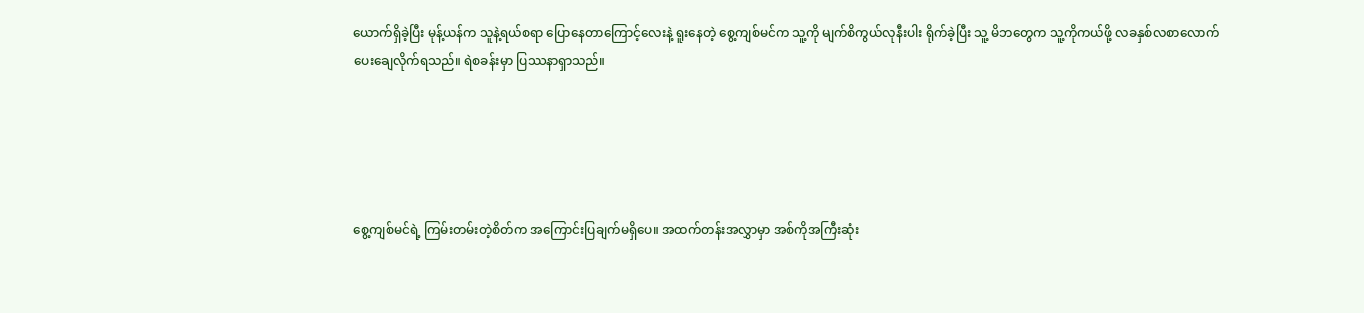ယောက်ရှိခဲ့ပြီး မုန့်ယန်က သူနဲ့ရယ်စရာ ပြောနေတာကြောင့်လေးနဲ့ ရူးနေတဲ့ စွေ့ကျစ်မင်က သူ့ကို မျက်စိကွယ်လုနီးပါး ရိုက်ခဲ့ပြီး သူ့ မိဘတွေက သူ့ကိုကယ်ဖို့ လခနှစ်လစာလောက် ပေးချေလိုက်ရသည်။ ရဲစခန်းမှာ ပြဿနာရှာသည်။





စွေ့ကျစ်မင်ရဲ့ ကြမ်းတမ်းတဲ့စိတ်က အကြောင်းပြချက်မရှိပေ။ အထက်တန်းအလွှာမှာ အစ်ကိုအကြီးဆုံး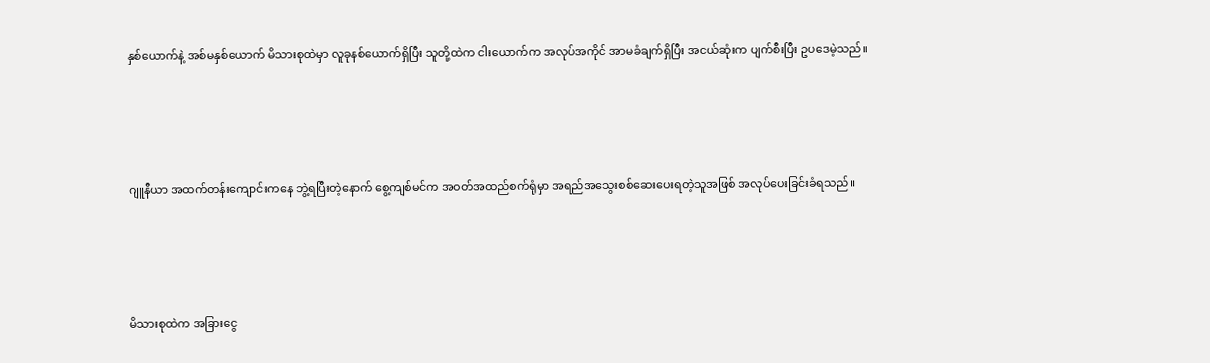နှစ်ယောက်နဲ့ အစ်မနှစ်ယောက် မိသားစုထဲမှာ လူခုနစ်ယောက်ရှိပြီး သူတို့ထဲက ငါးယောက်က အလုပ်အကိုင် အာမခံချက်ရှိပြီး အငယ်ဆုံးက ပျက်စီးပြီး ဥပဒေမဲ့သည်။





ဂျူနီယာ အထက်တန်းကျောင်းကနေ ဘွဲ့ရပြီးတဲ့နောက် စွေ့ကျစ်မင်က အဝတ်အထည်စက်ရုံမှာ အရည်အသွေးစစ်ဆေးပေးရတဲ့သူအဖြစ် အလုပ်ပေးခြင်းခံရသည်။





မိသားစုထဲက အခြားငွေ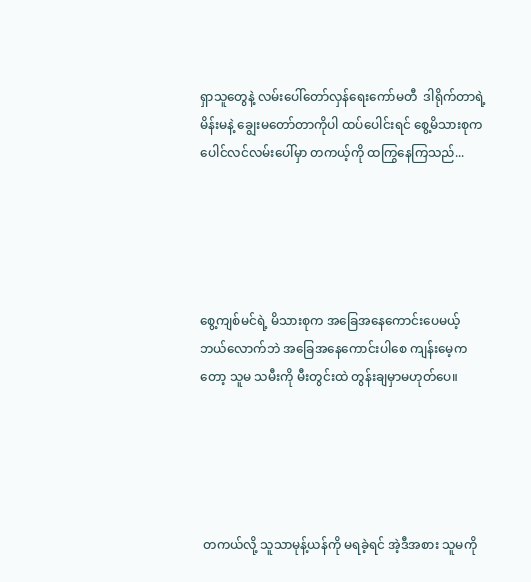ရှာသူတွေနဲ့ လမ်းပေါ်တော်လှန်ရေးကော်မတီ  ဒါရိုက်တာရဲ့ မိန်းမနဲ့ ချွေးမတော်တာကိုပါ ထပ်ပေါင်းရင် စွေ့မိသားစုက ပေါင်လင်လမ်းပေါ်မှာ တကယ့်ကို ထကြွနေကြသည်...





စွေ့ကျစ်မင်ရဲ့ မိသားစုက အခြေအနေကောင်းပေမယ့် ဘယ်လောက်ဘဲ အခြေအနေကောင်းပါစေ ကျန်းမေ့ကတော့ သူမ သမီးကို မီးတွင်းထဲ တွန်းချမှာမဟုတ်ပေ။





 တကယ်လို့ သူသာမုန့်ယန်ကို မရခဲ့ရင် အဲ့ဒီအစား သူမကို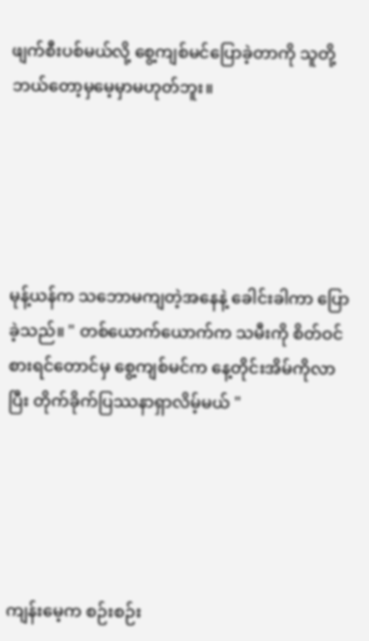ဖျက်စီးပစ်မယ်လို့ စွေ့ကျစ်မင်ပြောခဲ့တာကို သူတို့ ဘယ်တော့မှမေ့မှာမဟုတ်ဘူး။





မုန့်ယန်က သဘောမကျတဲ့အနေနဲ့ ခေါင်းခါကာ ပြောခဲ့သည်။ " တစ်ယောက်ယောက်က သမီးကို စိတ်ဝင်စားရင်တောင်မှ စွေ့ကျစ်မင်က နေ့တိုင်းအိမ်ကိုလာပြီး တိုက်ခိုက်ပြဿနာရှာလိမ့်မယ် "





ကျန်းမေ့က စဉ်းစဉ်း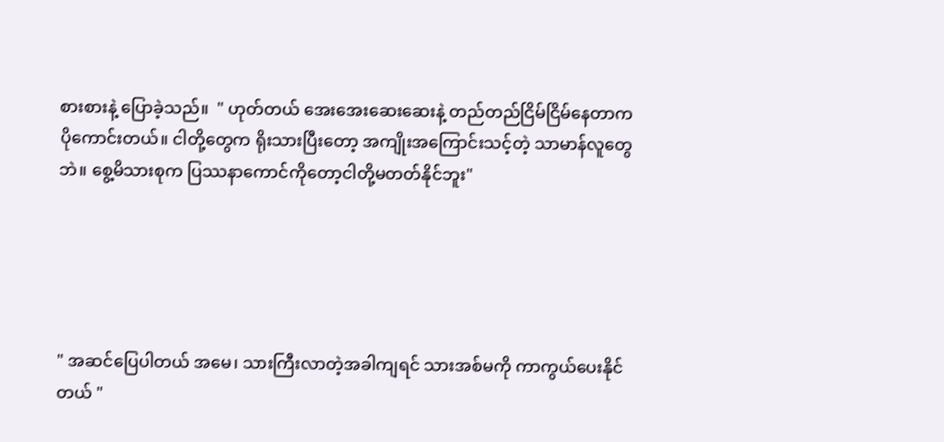စားစားနဲ့ ပြောခဲ့သည်။  " ဟုတ်တယ် အေးအေးဆေးဆေးနဲ့ တည်တည်ငြိမ်ငြိမ်နေတာက ပိုကောင်းတယ်။ ငါတို့တွေက ရိုးသားပြီးတော့ အကျိုးအကြောင်းသင့်တဲ့ သာမာန်လူတွေဘဲ။ စွေ့မိသားစုက ပြဿနာကောင်ကိုတော့ငါတို့မတတ်နိုင်ဘူး"





" အဆင်ပြေပါတယ် အမေ၊ သားကြီးလာတဲ့အခါကျရင် သားအစ်မကို ကာကွယ်ပေးနိုင်တယ် "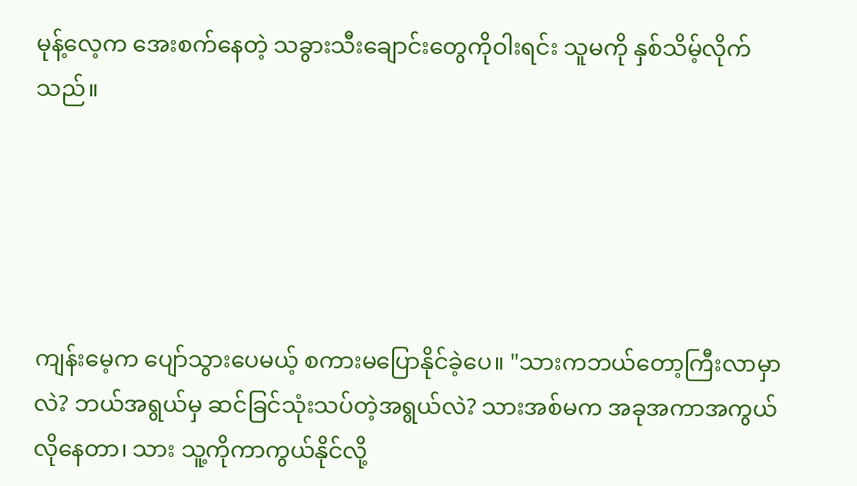မုန့်လေ့က အေးစက်နေတဲ့ သခွားသီးချောင်းတွေကိုဝါးရင်း သူမကို နှစ်သိမ့်လိုက်သည်။





ကျန်းမေ့က ပျော်သွားပေမယ့် စကားမပြောနိုင်ခဲ့ပေ။ "သားကဘယ်တော့ကြီးလာမှာလဲ? ဘယ်အရွယ်မှ ဆင်ခြင်သုံးသပ်တဲ့အရွယ်လဲ? သားအစ်မက အခုအကာအကွယ်လိုနေတာ၊ သား သူ့ကိုကာကွယ်နိုင်လို့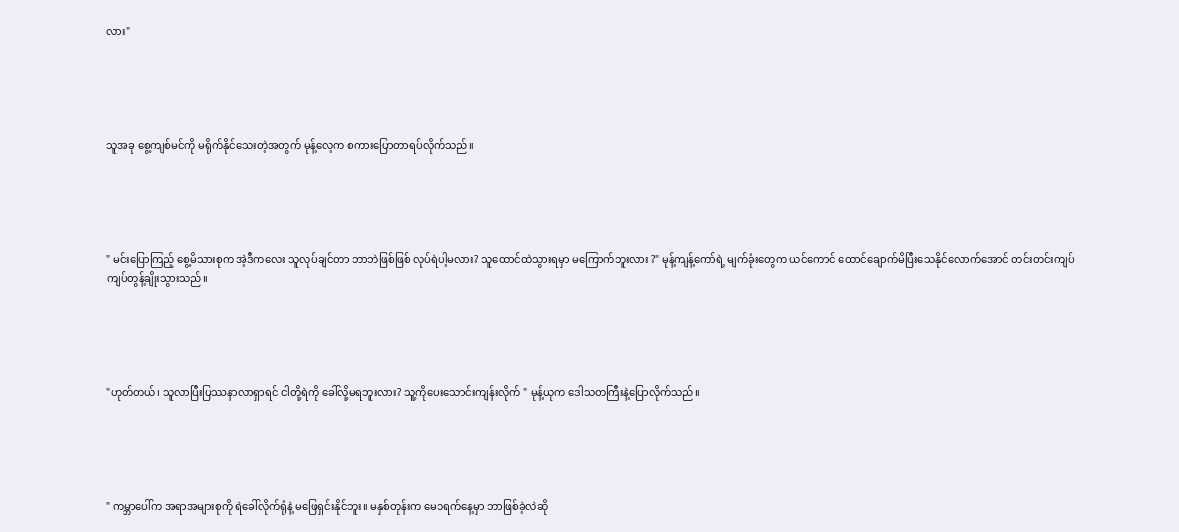လား"





သူအခု စွေ့ကျစ်မင်ကို မရိုက်နိုင်သေးတဲ့အတွက် မုန့်လေ့က စကားပြောတာရပ်လိုက်သည်။





" မင်းပြောကြည့် စွေ့မိသားစုက အဲ့ဒီကလေး သူလုပ်ချင်တာ ဘာဘဲဖြစ်ဖြစ် လုပ်ရဲပါ့မလား? သူထောင်ထဲသွားရမှာ မကြောက်ဘူးလား ?" မုန့်ကျန့်ကော်ရဲ့ မျက်ခုံးတွေက ယင်ကောင် ထောင်ချောက်မိပြီးသေနိုင်လောက်အောင် တင်းတင်းကျပ်ကျပ်တွန့်ချိုးသွားသည်။





"ဟုတ်တယ်၊ သူလာပြီးပြဿနာလာရှာရင် ငါတို့ရဲကို ခေါ်လို့မရဘူးလား? သူ့ကိုပေးသောင်းကျန်းလိုက် " မုန့်ယုက ဒေါသတကြီးနဲ့ပြောလိုက်သည်။





" ကမ္ဘာပေါ်က အရာအများစုကို ရဲခေါ်လိုက်ရုံနဲ့ မဖြေရှင်းနိုင်ဘူး။ မနှစ်တုန်းက မေ၁ရက်နေ့မှာ ဘာဖြစ်ခဲ့လဲဆို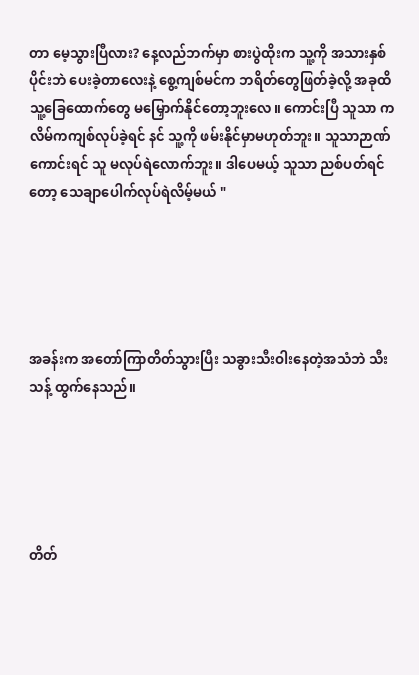တာ မေ့သွားပြီလား? နေ့လည်ဘက်မှာ စားပွဲထိုးက သူ့ကို အသားနှစ်ပိုင်းဘဲ ပေးခဲ့တာ‌လေးနဲ့ စွေ့ကျစ်မင်က ဘရိတ်တွေဖြတ်ခဲ့လို့ အခုထိ သူ့ခြေထောက်တွေ မမြှောက်နိုင်တော့ဘူးလေ။ ကောင်းပြီ သူသာ ကလိမ်ကကျစ်လုပ်ခဲ့ရင် နင် သူ့ကို ဖမ်းနိုင်မှာမဟုတ်ဘူး။ သူသာဉာဏ်ကောင်းရင် သူ မလုပ်ရဲလောက်ဘူး။ ဒါပေမယ့် သူသာ ညစ်ပတ်ရင်တော့ သေချာပေါက်လုပ်ရဲလိမ့်မယ် "





အခန်းက အတော်ကြာတိတ်သွားပြီး သခွားသီးဝါးနေတဲ့အသံဘဲ သီးသန့် ထွက်နေသည်။





တိတ်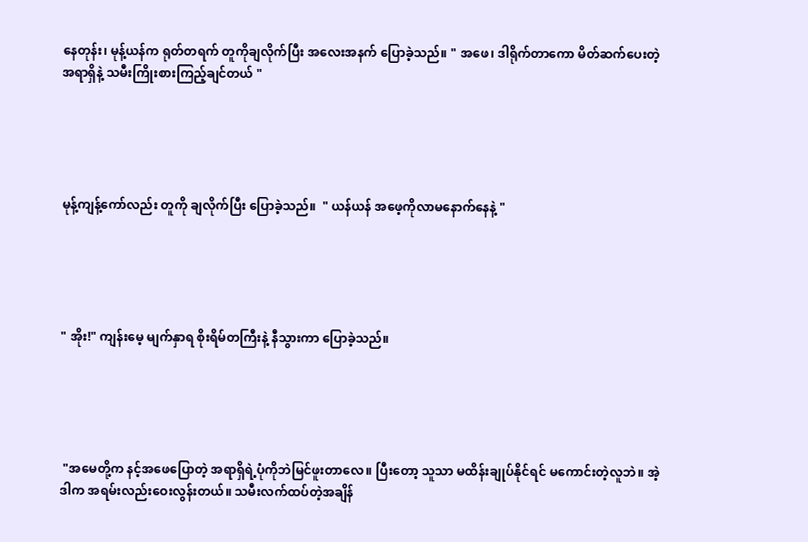နေတုန်း၊ မုန့်ယန်က ရုတ်တရက် တူကိုချလိုက်ပြီး အလေးအနက် ပြောခဲ့သည်။ " အဖေ၊ ဒါရိုက်တာကော မိတ်ဆက်ပေးတဲ့ အရာရှိနဲ့ သမီးကြိုးစားကြည့်ချင်တယ် "





မုန့်ကျန့်ကော်လည်း တူကို ချလိုက်ပြီး ပြောခဲ့သည်။  " ယန်ယန် အဖေ့ကိုလာမနောက်နေနဲ့ "





" အိုး!" ကျန်းမေ့ မျက်နှာရ စိုးရိမ်တကြီးနဲ့ နီသွားကာ ပြောခဲ့သည်။





 "အမေတို့က နင့်အဖေပြောတဲ့ အရာရှိရဲ့ပုံကိုဘဲမြင်ဖူးတာလေ။ ပြီးတော့ သူသာ မထိန်းချုပ်နိုင်ရင် မကောင်းတဲ့လူဘဲ။ အဲ့ဒါက အရမ်းလည်းဝေးလွန်းတယ်။ သမီးလက်ထပ်တဲ့အချိန်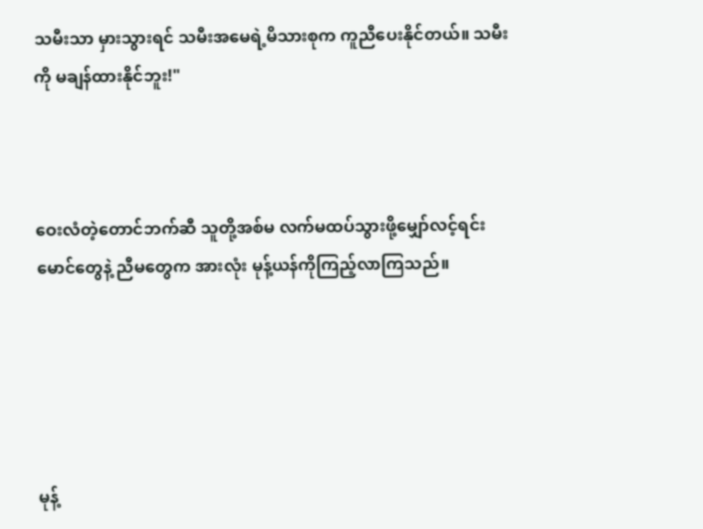သမီးသာ မှားသွားရင် သမီးအမေရဲ့မိသားစုက ကူညီ‌ပေးနိုင်တယ်။ သမီးကို မချန်ထားနိုင်ဘူး!"



ဝေးလံတဲ့တောင်ဘက်ဆီ သူတို့အစ်မ လက်မထပ်သွားဖို့မျှော်လင့်ရင်း မောင်တွေနဲ့ ညီမတွေက အားလုံး မုန့်ယန်ကိုကြည့်လာကြသည်။





မုန့်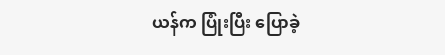ယန်က ပြုံးပြီး ပြောခဲ့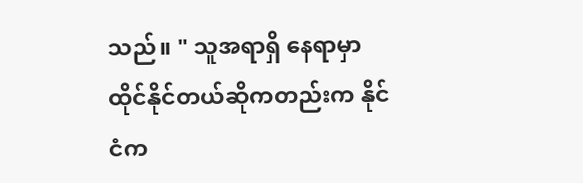သည်။ " သူအရာရှိ နေရာမှာ ထိုင်နိုင်တယ်ဆိုကတည်းက နိုင်ငံက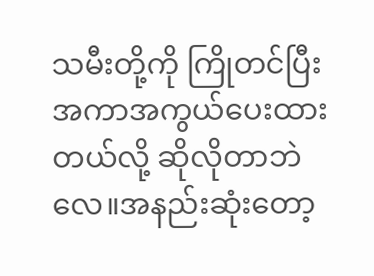သမီးတို့ကို ကြိုတင်ပြီး အကာအကွယ်ပေးထားတယ်လို့ ဆိုလိုတာဘဲလေ။အနည်းဆုံးတော့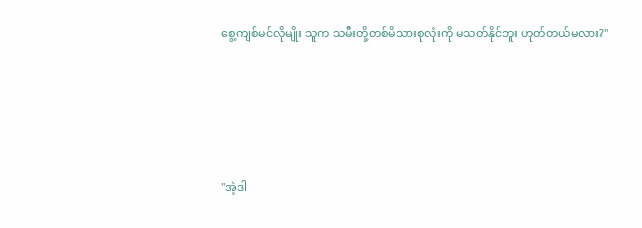စွေ့ကျစ်မင်လိုမျိုး သူက သမီးတို့တစ်မိသားစုလုံးကို မသတ်နိုင်ဘူး ဟုတ်တယ်မလား?"





"အဲ့ဒါ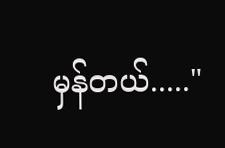မှန်တယ်....."